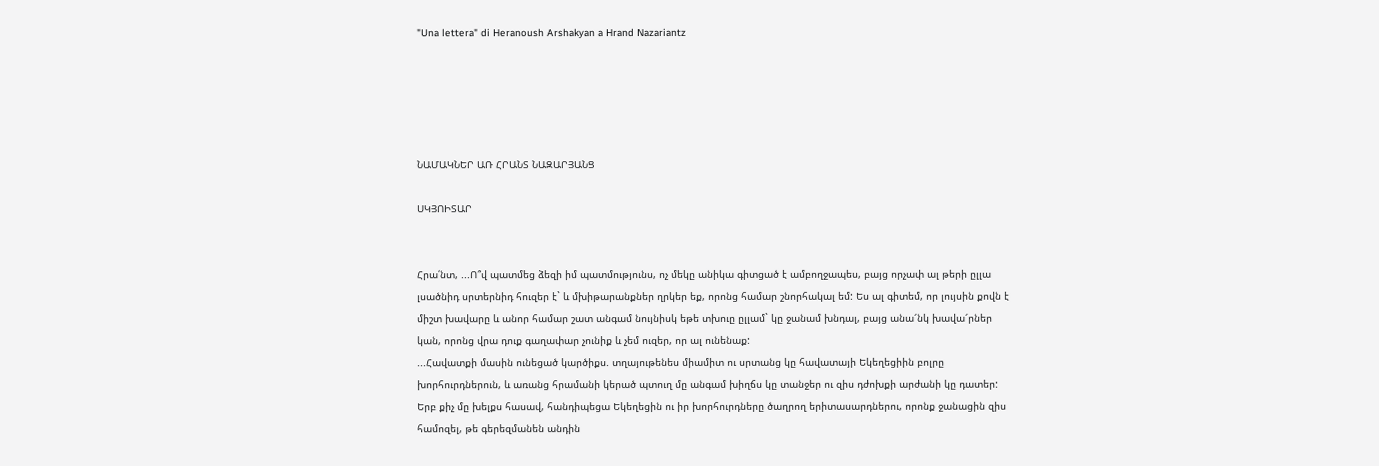"Una lettera" di Heranoush Arshakyan a Hrand Nazariantz





ՆԱՄԱԿՆԵՐ ԱՌ ՀՐԱՆՏ ՆԱԶԱՐՅԱՆՑ

ՍԿՅՈԻՏԱՐ


Հրա՛նտ, ...Ո՞վ պատմեց ձեզի իմ պատմությունս, ոչ մեկը անիկա գիտցած է ամբողջապես, բայց որչափ ալ թերի ըլլա լսածնիդ սրտերնիդ հուզեր է` և մխիթարանքներ ղրկեր եք, որոնց համար շնորհակալ եմ: Ես ալ գիտեմ, որ լույսին քովն է միշտ խավարը և անոր համար շատ անգամ նույնիսկ եթե տխուը ըլլամ` կը ջանամ խնդալ, բայց անա՜նկ խավա՜րներ կան, որոնց վրա դուք գաղափար չունիք և չեմ ուզեր, որ ալ ունենաք:
...Հավատքի մասին ունեցած կարծիքս. տղայութենես միամիտ ու սրտանց կը հավատայի Եկեղեցիին բոլրը խորհուրդներուն, և առանց հրամանի կերած պտուղ մը անգամ խիղճս կը տանջեր ու զիս դժոխքի արժանի կը դատեր: Երբ քիչ մը խելքս հասավ, հանդիպեցա Եկեղեցին ու իր խորհուրդները ծաղրող երիտասարդներու, որոնք ջանացին զիս համոզել, թե գերեզմանեն անդին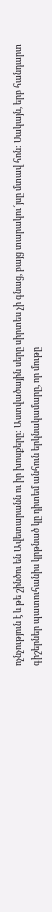ոչնչություն է և թե շինծու են Ավետարանն ու իր խոսքերը: Աստվածային սերը սիրտես չի գնաց, բայց տարակու՜յսը մտավ հոն: Սակայն, երբ հանդարտ գիշերներ պատուհանիս կրթնած կը դիտեմ անհուն երկնակամարը, որ մութը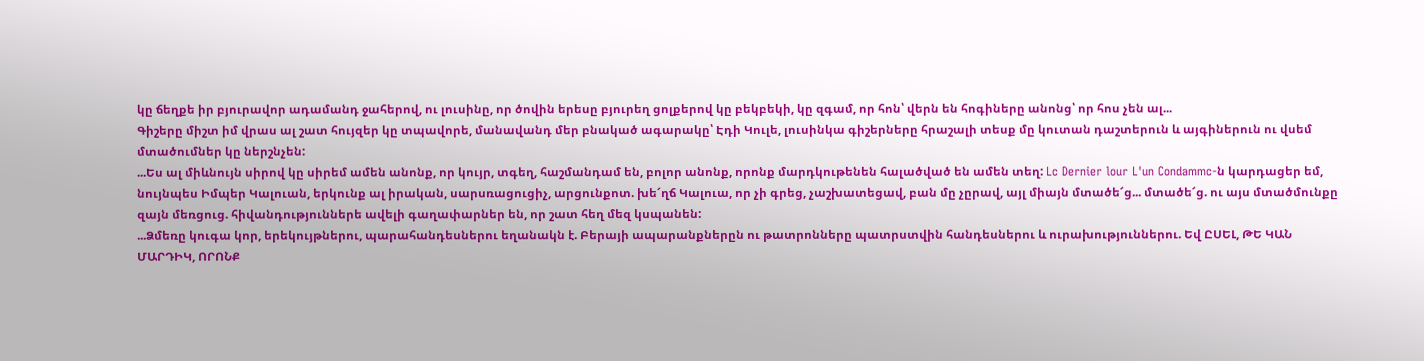կը ճեղքե իր բյուրավոր ադամանդ ջահերով, ու լուսինը, որ ծովին երեսը բյուրեղ ցոլքերով կը բեկբեկի, կը զգամ, որ հոն՝ վերն են հոգիները անոնց՝ որ հոս չեն ալ...
Գիշերը միշտ իմ վրաս ալ շատ հույզեր կը տպավորե, մանավանդ մեր բնակած ագարակը՝ Էդի Կուլե, լուսինկա գիշերները հրաշալի տեսք մը կուտան դաշտերուն և այգիներուն ու վսեմ մտածումներ կը ներշնչեն:
...Ես ալ միևնույն սիրով կը սիրեմ ամեն անոնք, որ կույր, տգեղ, հաշմանդամ են, բոլոր անոնք, որոնք մարդկութենեն հալածված են ամեն տեղ: Lc Dernier lour L'un Condammc-ն կարդացեր եմ, նույնպես Իմպեր Կալուան, երկունք ալ իրական, սարսռացուցիչ, արցունքոտ. խե՜ղճ Կալուա, որ չի գրեց, չաշխատեցավ, բան մը չըրավ, այլ միայն մտածե՜ց... մտածե՜ց. ու այս մտածմունքը զայն մեռցուց. հիվանդություններե ավելի գաղափարներ են, որ շատ հեղ մեզ կսպանեն:
...Ձմեռը կուգա կոր, երեկույթներու, պարահանդեսներու եղանակն է. Բերայի ապարանքներըն ու թատրոնները պատրստվին հանդեսներու և ուրախություններու. Եվ ԸՍԵԼ, ԹԵ ԿԱՆ ՄԱՐԴԻԿ, ՈՐՈՆՔ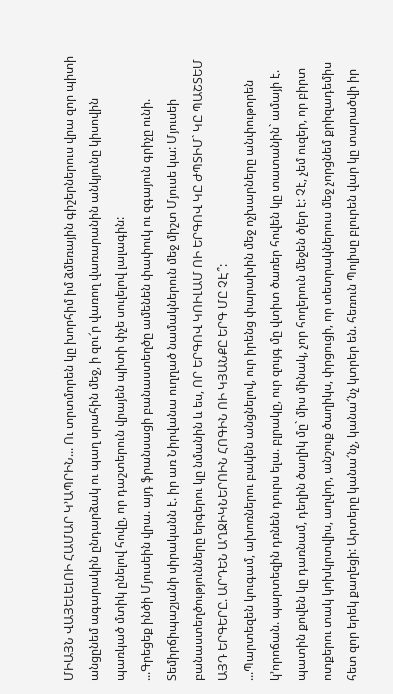ՄԻԱՅՆ ՎԱՅԵԼԵԼՈԻ ՀԱՄԱՐ Կ՚ԱՊՐԻՆ... Ու տրտմորեն կը խորհիմ իմ ձմեռային գիշերներուս վրա զոր պիտի անցընեմ ագարակին ընդարձակ ու պաղ սրահին մեջ, ի զու՜ր վառող վառարանին անկյունը կիսովին պառկած մտիկ ընելով հովը, որ դաշտերուն վրայեն պիտի փչե սուլելով լալագին:
...Գրեցեք ինծի Մյուսեին վրա. այդ ֆրանսացի բանաստեղծը ամենեն փափուկ ու զգայուն գրիչը ունի. Տեմիրճիպաշյանի սիրականն է. իր առ Նիրվանա ուղղած նամակներուն մեջ միշտ Մյուսե կա: Մյուսեի բանաստեղծությունները երգերու կը նմանին և ես, ՈՐ ԵՐԳՈՎ ԿՈԻԼԱՄ ՈԻ ԵՐԳՈՎ ԿԸ ԺՊՏԻՄ` ԿԸ ՊԱՇՏԵՄ ԱՅԴ ԵՐԳԵՐԸ. ԱՐԴԵՆ ԱՂՋԻԿՆԵՐՈԻՆ ՀՈԳԻՆ ՈԻ ԿՅԱՆՔԸ ԵՐԳ ՄԸ ՉԷ՞:
...Պարտեզեն կուգամ, ախոռներու բակեն անցնելով, ուր իրենց փարախին մեջ ոչխարները անփութորեն կ՚որոճան. պարտեզին դռնեն դուրս ելա. բլրակը, ուր զույգ մը վտիտ ծառեր հովեն կը տատանին` ամայի է. պատին քովեն կը դառնամ, դեղին ծաղիկ մը` միս մինակ, չոր հողերուն մեջեն ծլեր է: Չէ, չեմ ուզեր, որ բիրտ ոտքերու տակ կոխկրտվիս, աղվոր, անշուք ծաղիկս, փրցուցի, որ տետրակներուս մեջ չորցնեմ քրիզադեմիս հետ զոր երեկ քաղեցի: Արտերը կանա՜նչ, կանա՜նչ կտրեր են. հեռուն Պոլիսը բլուրեն վար կը տարածվի իր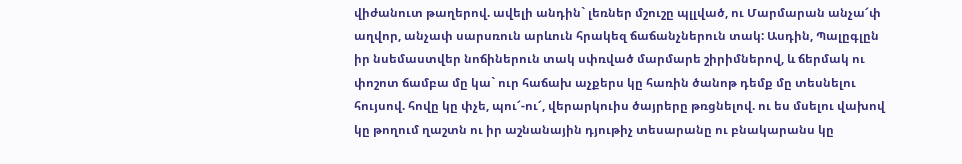վիժանուտ թաղերով. ավելի անդին` լեռներ մշուշը պլլված, ու Մարմարան անչա՜փ աղվոր, անչափ սարսռուն արևուն հրակեզ ճաճանչներուն տակ: Ասդին, Պալըգլըն իր նսեմաստվեր նոճիներուն տակ սփռված մարմարե շիրիմներով, և ճերմակ ու փոշոտ ճամբա մը կա` ուր հաճախ աչքերս կը հառին ծանոթ դեմք մը տեսնելու հույսով. հովը կը փչե, պու՜-ու՜, վերարկուիս ծայրերը թռցնելով. ու ես մսելու վախով կը թողում ղաշտն ու իր աշնանային դյութիչ տեսարանը ու բնակարանս կը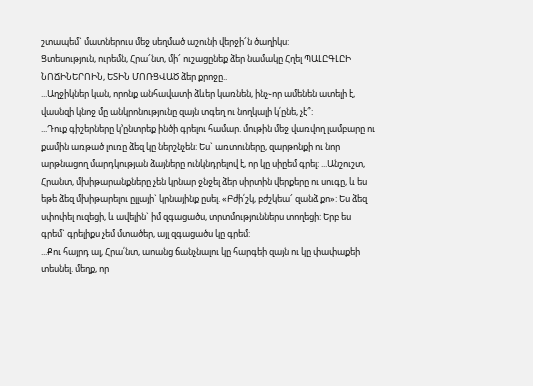շտապեմ` մատներուս մեջ սեղմած աշունի վերջի՜ն ծաղիկս:
Ցտեսություն, ուրեմն, Հրա՜նտ, մի՜ ուշացընեք ձեր նամակը Հղել ՊԱԼԸԳԼԸԻ ՆՈՃԻՆԵՐՈԻՆ, ԵՏԻՆ ՄՈՌՑՎԱԾ ձեր քրոջը..
...Աղջիկներ կան, որոնք անհավատի ձևեր կառնեն, ինչ֊որ ամենեն ատելի է, վասնզի կնոջ մը անկրոնությունը զայն տգեղ ու նողկալի կ՛ընե, չէ՞:
...Դուք գիշերները կ՚ընտրեք ինծի գրելու համար. մութին մեջ վառվող լամբարը ու քամին առթած լուռը ձեզ կը ներշնչեն: Ես` առտուները, զարթոնքի ու նոր արթնացող մարդկության ձայները ունկնդրելով է, որ կը սիըեմ գրել: ...Անշուշտ, Հրանտ, մխիթարանքները չեն կրնար ջնջել ձեր սիրտին վերքերը ու սուգը, և ես եթե ձեզ մխիթարելու ըլլայի` կրնայինք ըսել. «Բժի՛շկ, բժշկեա՜ զանձ քո»: Ես ձեզ սփոփել ուզեցի, և ավելին` իմ զգացածս, տրտմություններս տողեցի: Երբ ես գրեմ` գրելիքս չեմ մտածեր, այլ զգացածս կը գրեմ:
...Քու հայրդ ալ, Հրա՛նտ, աոանց ճանչնալու կը հարգեի զայն ու կը փափաքեի տեսնել. մեղք, որ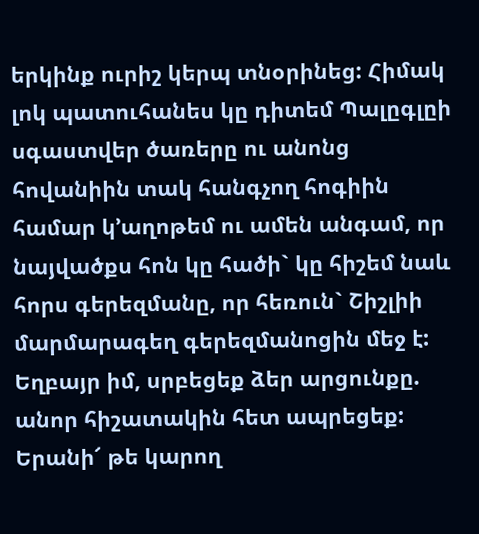երկինք ուրիշ կերպ տնօրինեց: Հիմակ լոկ պատուհանես կը դիտեմ Պալըգլըի սգաստվեր ծառերը ու անոնց հովանիին տակ հանգչող հոգիին համար կ՚աղոթեմ ու ամեն անգամ, որ նայվածքս հոն կը հածի` կը հիշեմ նաև հորս գերեզմանը, որ հեռուն` Շիշլիի մարմարագեղ գերեզմանոցին մեջ է: Եղբայր իմ, սրբեցեք ձեր արցունքը. անոր հիշատակին հետ ապրեցեք:
Երանի՜ թե կարող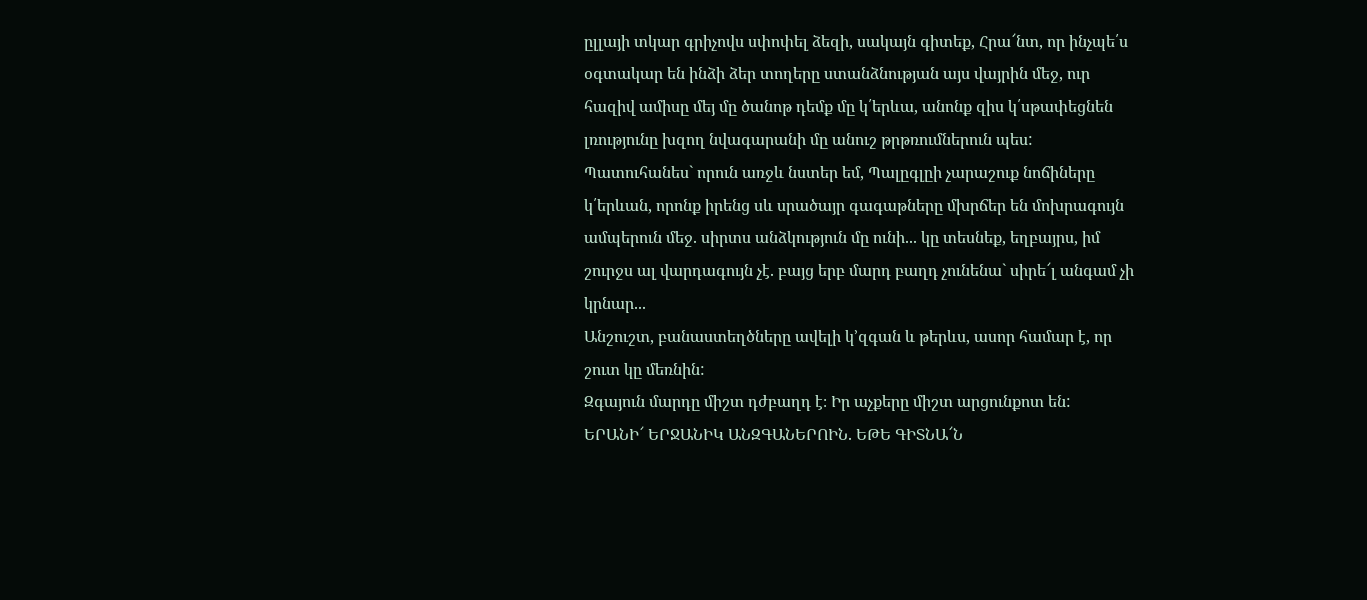ըլլայի տկար գրիչովս սփոփել ձեզի, սակայն գիտեք, Հրա՜նտ, որ ինչպե՛ս օգտակար են ինձի ձեր տողերը ստանձնության այս վայրին մեջ, ուր հազիվ ամիսը մեյ մը ծանոթ դեմք մը կ՛երևա, անոնք զիս կ՛սթափեցնեն լռությունը խզող նվագարանի մը անուշ թրթռումներուն պես:
Պատուհանես` որուն առջև նստեր եմ, Պալըգլըի չարաշուք նոճիները կ՛երևան, որոնք իրենց սև սրածայր գագաթները մխրճեր են մոխրագույն ամպերուն մեջ. սիրտս անձկություն մը ունի... կը տեսնեք, եղբայրս, իմ շուրջս ալ վարդագույն չէ. բայց երբ մարդ բաղդ չունենա` սիրե՜լ անգամ չի կրնար...
Անշուշտ, բանաստեղծները ավելի կ՚զգան և թերևս, ասոր համար է, որ շուտ կը մեռնին:
Զգայուն մարդը միշտ դժբաղդ է։ Իր աչքերը միշտ արցունքոտ են: ԵՐԱՆԻ՜ ԵՐՋԱՆԻԿ ԱՆԶԳԱՆԵՐՈԻՆ. ԵԹԵ ԳԻՏՆԱ՜Ն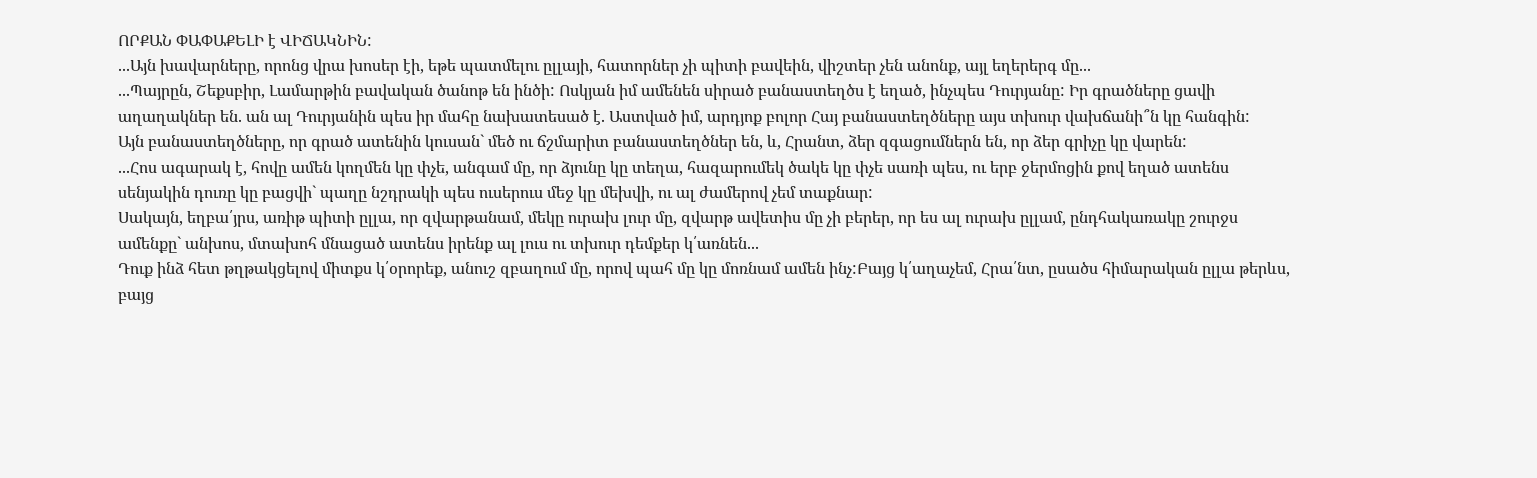ՈՐՔԱՆ ՓԱՓԱՔԵԼԻ է ՎԻՃԱԿՆԻՆ:
...Այն խավարները, որոնց վրա խոսեր էի, եթե պատմելու ըլլայի, հատորներ չի պիտի բավեին, վիշտեր չեն անոնք, այլ եղերերգ մը...
...Պայրըն, Շեքսբիր, Լամարթին բավական ծանոթ են ինծի: Ոսկյան իմ ամենեն սիրած բանաստեղծս է եղած, ինչպես Դուրյանը: Իր գրածները ցավի աղաղակներ են. ան ալ Դուրյանին պես իր մահը նախատեսած է. Աստված իմ, արդյոք բոլոր Հայ բանաստեղծները այս տխուր վախճանի՞ն կը հանգին:
Այն բանաստեղծները, որ գրած ատենին կուսան` մեծ ու ճշմարիտ բանաստեղծներ են, և, Հրանտ, ձեր զգացումներն են, որ ձեր գրիչը կը վարեն:
...Հոս ագարակ է, հովը ամեն կողմեն կը փչե, անգամ մը, որ ձյունը կը տեղա, հազարումեկ ծակե կը փչե սառի պես, ու երբ ջերմոցին քով եղած ատենս սենյակին դուռը կը բացվի` պաղը նշդրակի պես ուսերուս մեջ կը մեխվի, ու ալ ժամերով չեմ տաքնար:
Սակայն, եղբա՛յրս, առիթ պիտի ըլլա, որ զվարթանամ, մեկը ուրախ լուր մը, զվարթ ավետիս մը չի բերեր, որ ես ալ ուրախ ըլլամ, ընդհակառակը շուրջս ամենքը` անխոս, մտախոհ մնացած ատենս իրենք ալ լուս ու տխուր դեմքեր կ՛առնեն...
Դուք ինձ հետ թղթակցելով միտքս կ՛օրորեք, անուշ զբաղում մը, որով պահ մը կը մոռնամ ամեն ինչ:Բայց կ՛աղաչեմ, Հրա՛նտ, ըսածս հիմարական ըլլա թերևս, բայց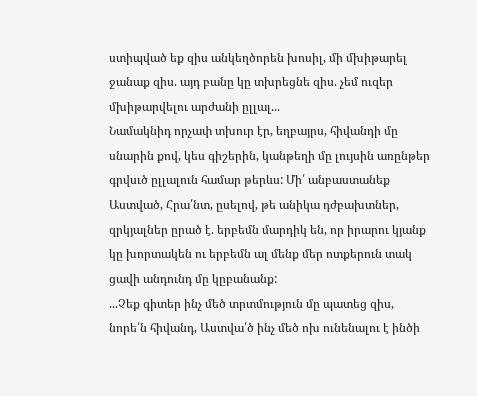ստիպված եք զիս անկեղծորեն խոսիլ, մի մխիթարել ջանաք զիս. այդ բանը կը տխրեցնե զիս. չեմ ուզեր մխիթարվելու արժանի ըլլալ...
Նամակնիդ որչափ տխուր էր, եղբայրս, հիվանդի մը սնարին քով, կես գիշերին, կանթեղի մը լույսին առընթեր գրվսւծ ըլլալուն համար թերևս: Մի՛ անբաստանեք Աստված, Հրա՛նտ, ըսելով, թե անիկա դժբախտներ, զրկյալներ ըրած է. երբեմն մարդիկ են, որ իրարու կյանք կը խորտակեն ու երբեմն ալ մենք մեր ոտքերուն տակ ցավի անդունդ մը կըբանանք:
...Չեք գիտեր ինչ մեծ տրտմություն մը պատեց զիս, նորե՛ն հիվանդ, Աստվա՛ծ ինչ մեծ ոխ ունենալու է ինծի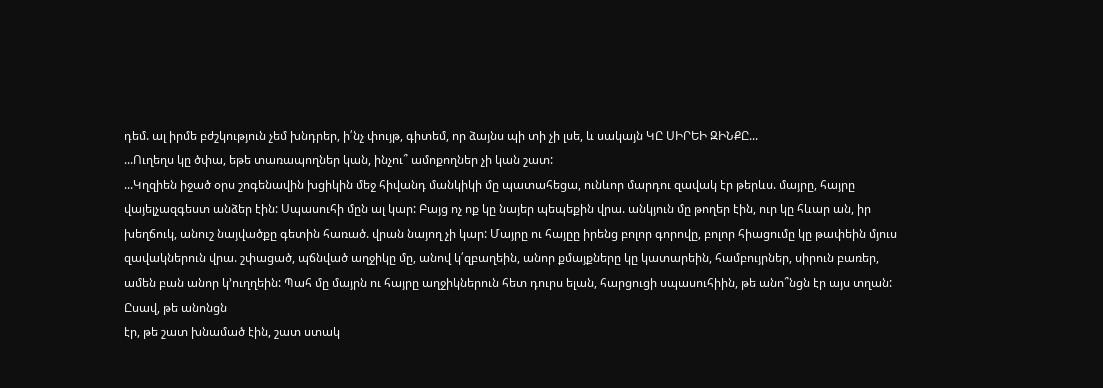դեմ. ալ իրմե բժշկություն չեմ խնդրեր, ի՛նչ փույթ, գիտեմ, որ ձայնս պի տի չի լսե, և սակայն ԿԸ ՍԻՐԵԻ ԶԻՆՔԸ...
...Ուղեղս կը ծփա, եթե տառապողներ կան, ինչու՞ ամոքողներ չի կան շատ:
...Կղզիեն իջած օրս շոգենավին խցիկին մեջ հիվանդ մանկիկի մը պատահեցա, ունևոր մարդու զավակ էր թերևս. մայրը, հայրը վայելչազգեստ անձեր էին: Սպասուհի մըն ալ կար: Բայց ոչ ոք կը նայեր պեպեքին վրա. անկյուն մը թողեր էին, ուր կը հևար ան, իր խեղճուկ, անուշ նայվածքը գետին հառած. վրան նայող չի կար: Մայրը ու հայըը իրենց բոլոր գորովը, բոլոր հիացումը կը թափեին մյուս զավակներուն վրա. շփացած, պճնված աղջիկը մը, անով կ՛զբաղեին, անոր քմայքները կը կատարեին, համբույրներ, սիրուն բառեր, ամեն բան անոր կ՚ուղղեին: Պահ մը մայրն ու հայրը աղջիկներուն հետ դուրս ելան, հարցուցի սպասուհիին, թե անո՞նցն էր այս տղան: Ըսավ, թե անոնցն
էր, թե շատ խնամած էին, շատ ստակ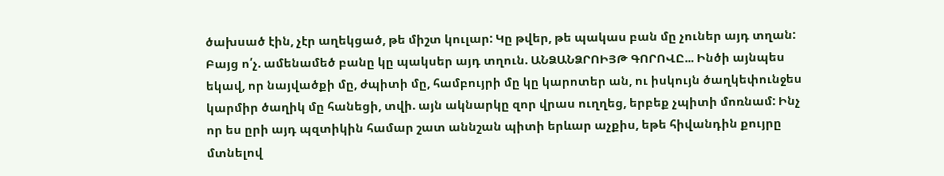ծախսած էին, չէր աղեկցած, թե միշտ կուլար: Կը թվեր, թե պակաս բան մը չուներ այդ տղան:
Բայց ո՛չ. ամենամեծ բանը կը պակսեր այդ տղուն. ԱՆՁԱՆՁՐՈԻՅԹ ԳՈՐՈՎԸ... Ինծի այնպես եկավ, որ նայվածքի մը, ժպիտի մը, համբույրի մը կը կարոտեր ան, ու իսկույն ծաղկեփունջես կարմիր ծաղիկ մը հանեցի, տվի. այն ակնարկը զոր վրաս ուղղեց, երբեք չպիտի մոռնամ: Ինչ որ ես ըրի այդ պզտիկին համար շատ աննշան պիտի երևար աչքիս, եթե հիվանդին քույրը մտնելով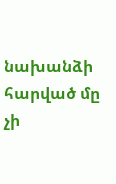նախանձի հարված մը չի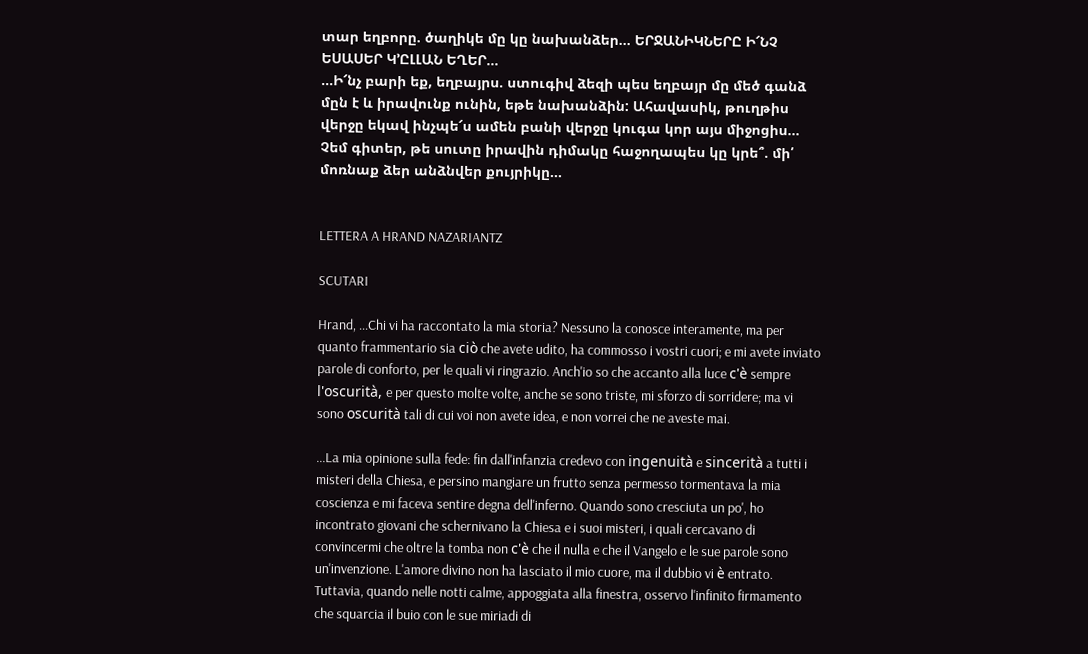տար եղբորը. ծաղիկե մը կը նախանձեր... ԵՐՋԱՆԻԿՆԵՐԸ Ի՜ՆՉ ԵՍԱՍԵՐ Կ՚ԸԼԼԱՆ ԵՂԵՐ...
...Ի՜նչ բարի եք, եղբայրս. ստուգիվ ձեզի պես եղբայր մը մեծ գանձ մըն է և իրավունք ունին, եթե նախանձին: Ահավասիկ, թուղթիս վերջը եկավ ինչպե՜ս ամեն բանի վերջը կուգա կոր այս միջոցիս...
Չեմ գիտեր, թե սուտը իրավին դիմակը հաջողապես կը կրե՞. մի՛ մոռնաք ձեր անձնվեր քույրիկը...


LETTERA A HRAND NAZARIANTZ

SCUTARI

Hrand, ...Chi vi ha raccontato la mia storia? Nessuno la conosce interamente, ma per quanto frammentario sia ciò che avete udito, ha commosso i vostri cuori; e mi avete inviato parole di conforto, per le quali vi ringrazio. Anch'io so che accanto alla luce c'è sempre l'oscurità, e per questo molte volte, anche se sono triste, mi sforzo di sorridere; ma vi sono oscurità tali di cui voi non avete idea, e non vorrei che ne aveste mai.

...La mia opinione sulla fede: fin dall'infanzia credevo con ingenuità e sincerità a tutti i misteri della Chiesa, e persino mangiare un frutto senza permesso tormentava la mia coscienza e mi faceva sentire degna dell'inferno. Quando sono cresciuta un po', ho incontrato giovani che schernivano la Chiesa e i suoi misteri, i quali cercavano di convincermi che oltre la tomba non c'è che il nulla e che il Vangelo e le sue parole sono un'invenzione. L'amore divino non ha lasciato il mio cuore, ma il dubbio vi è entrato. Tuttavia, quando nelle notti calme, appoggiata alla finestra, osservo l'infinito firmamento che squarcia il buio con le sue miriadi di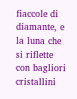fiaccole di diamante, e la luna che si riflette con bagliori cristallini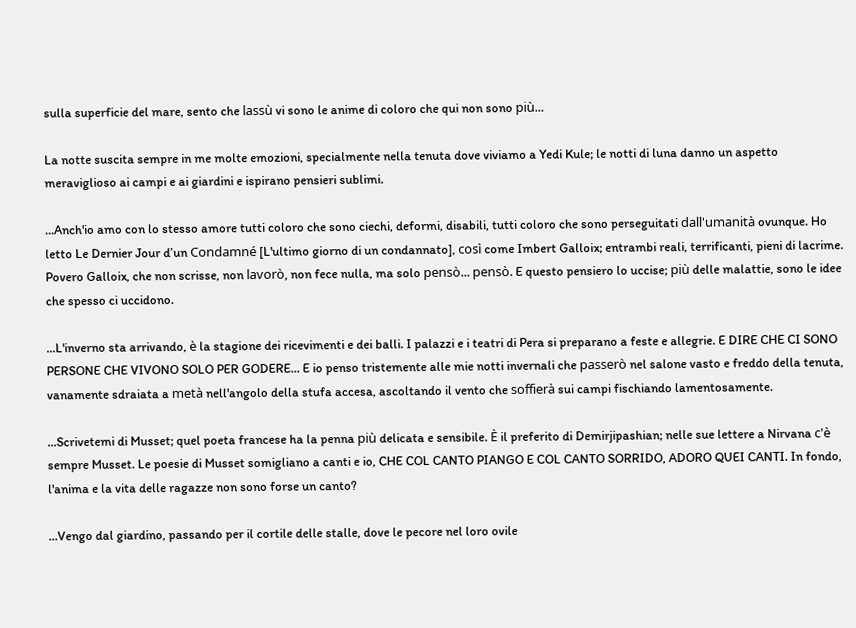sulla superficie del mare, sento che lassù vi sono le anime di coloro che qui non sono più...

La notte suscita sempre in me molte emozioni, specialmente nella tenuta dove viviamo a Yedi Kule; le notti di luna danno un aspetto meraviglioso ai campi e ai giardini e ispirano pensieri sublimi.

...Anch'io amo con lo stesso amore tutti coloro che sono ciechi, deformi, disabili, tutti coloro che sono perseguitati dall'umanità ovunque. Ho letto Le Dernier Jour d’un Condamné [L'ultimo giorno di un condannato], così come Imbert Galloix; entrambi reali, terrificanti, pieni di lacrime. Povero Galloix, che non scrisse, non lavorò, non fece nulla, ma solo pensò... pensò. E questo pensiero lo uccise; più delle malattie, sono le idee che spesso ci uccidono.

...L'inverno sta arrivando, è la stagione dei ricevimenti e dei balli. I palazzi e i teatri di Pera si preparano a feste e allegrie. E DIRE CHE CI SONO PERSONE CHE VIVONO SOLO PER GODERE... E io penso tristemente alle mie notti invernali che passerò nel salone vasto e freddo della tenuta, vanamente sdraiata a metà nell'angolo della stufa accesa, ascoltando il vento che soffierà sui campi fischiando lamentosamente.

...Scrivetemi di Musset; quel poeta francese ha la penna più delicata e sensibile. È il preferito di Demirjipashian; nelle sue lettere a Nirvana c'è sempre Musset. Le poesie di Musset somigliano a canti e io, CHE COL CANTO PIANGO E COL CANTO SORRIDO, ADORO QUEI CANTI. In fondo, l'anima e la vita delle ragazze non sono forse un canto?

...Vengo dal giardino, passando per il cortile delle stalle, dove le pecore nel loro ovile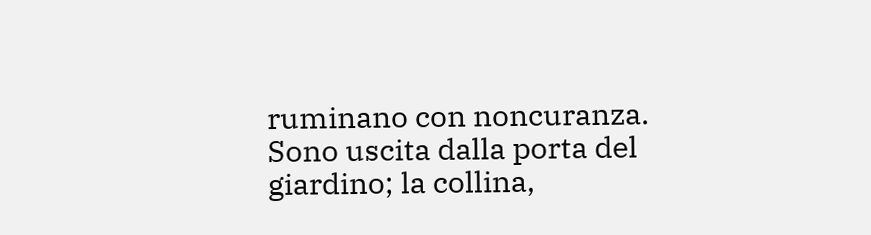ruminano con noncuranza. Sono uscita dalla porta del giardino; la collina,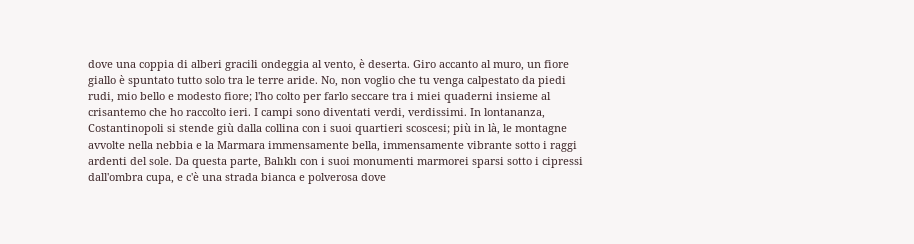dove una coppia di alberi gracili ondeggia al vento, è deserta. Giro accanto al muro, un fiore giallo è spuntato tutto solo tra le terre aride. No, non voglio che tu venga calpestato da piedi rudi, mio bello e modesto fiore; l'ho colto per farlo seccare tra i miei quaderni insieme al crisantemo che ho raccolto ieri. I campi sono diventati verdi, verdissimi. In lontananza, Costantinopoli si stende giù dalla collina con i suoi quartieri scoscesi; più in là, le montagne avvolte nella nebbia e la Marmara immensamente bella, immensamente vibrante sotto i raggi ardenti del sole. Da questa parte, Balıklı con i suoi monumenti marmorei sparsi sotto i cipressi dall'ombra cupa, e c'è una strada bianca e polverosa dove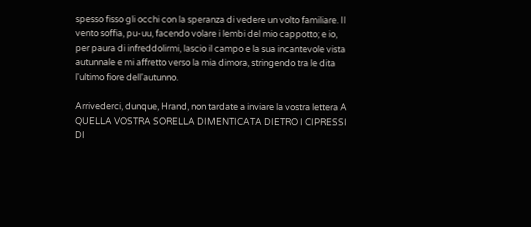spesso fisso gli occhi con la speranza di vedere un volto familiare. Il vento soffia, pu-uu, facendo volare i lembi del mio cappotto; e io, per paura di infreddolirmi, lascio il campo e la sua incantevole vista autunnale e mi affretto verso la mia dimora, stringendo tra le dita l'ultimo fiore dell'autunno.

Arrivederci, dunque, Hrand, non tardate a inviare la vostra lettera A QUELLA VOSTRA SORELLA DIMENTICATA DIETRO I CIPRESSI DI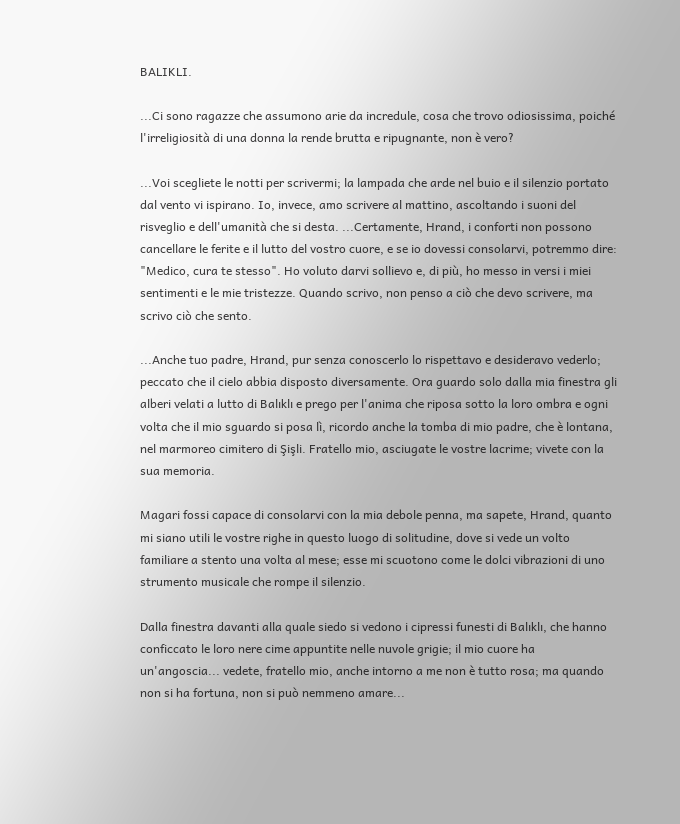BALIKLI.

...Ci sono ragazze che assumono arie da incredule, cosa che trovo odiosissima, poiché l'irreligiosità di una donna la rende brutta e ripugnante, non è vero?

...Voi scegliete le notti per scrivermi; la lampada che arde nel buio e il silenzio portato dal vento vi ispirano. Io, invece, amo scrivere al mattino, ascoltando i suoni del risveglio e dell'umanità che si desta. ...Certamente, Hrand, i conforti non possono cancellare le ferite e il lutto del vostro cuore, e se io dovessi consolarvi, potremmo dire: "Medico, cura te stesso". Ho voluto darvi sollievo e, di più, ho messo in versi i miei sentimenti e le mie tristezze. Quando scrivo, non penso a ciò che devo scrivere, ma scrivo ciò che sento.

...Anche tuo padre, Hrand, pur senza conoscerlo lo rispettavo e desideravo vederlo; peccato che il cielo abbia disposto diversamente. Ora guardo solo dalla mia finestra gli alberi velati a lutto di Balıklı e prego per l'anima che riposa sotto la loro ombra e ogni volta che il mio sguardo si posa lì, ricordo anche la tomba di mio padre, che è lontana, nel marmoreo cimitero di Şişli. Fratello mio, asciugate le vostre lacrime; vivete con la sua memoria.

Magari fossi capace di consolarvi con la mia debole penna, ma sapete, Hrand, quanto mi siano utili le vostre righe in questo luogo di solitudine, dove si vede un volto familiare a stento una volta al mese; esse mi scuotono come le dolci vibrazioni di uno strumento musicale che rompe il silenzio.

Dalla finestra davanti alla quale siedo si vedono i cipressi funesti di Balıklı, che hanno conficcato le loro nere cime appuntite nelle nuvole grigie; il mio cuore ha un'angoscia... vedete, fratello mio, anche intorno a me non è tutto rosa; ma quando non si ha fortuna, non si può nemmeno amare...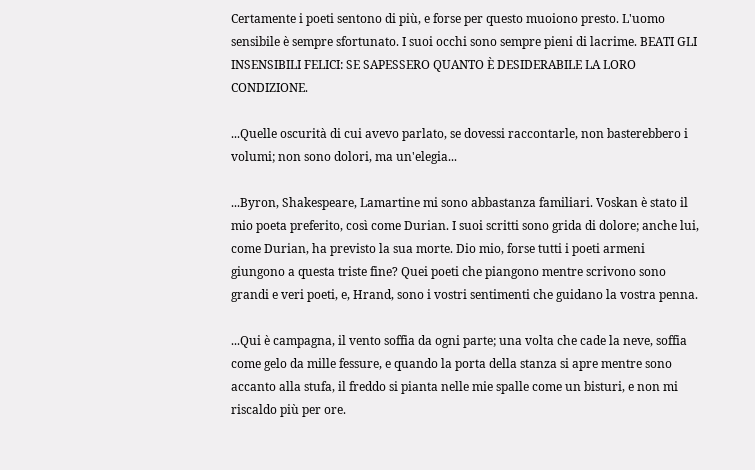Certamente i poeti sentono di più, e forse per questo muoiono presto. L'uomo sensibile è sempre sfortunato. I suoi occhi sono sempre pieni di lacrime. BEATI GLI INSENSIBILI FELICI: SE SAPESSERO QUANTO È DESIDERABILE LA LORO CONDIZIONE.

...Quelle oscurità di cui avevo parlato, se dovessi raccontarle, non basterebbero i volumi; non sono dolori, ma un'elegia...

...Byron, Shakespeare, Lamartine mi sono abbastanza familiari. Voskan è stato il mio poeta preferito, così come Durian. I suoi scritti sono grida di dolore; anche lui, come Durian, ha previsto la sua morte. Dio mio, forse tutti i poeti armeni giungono a questa triste fine? Quei poeti che piangono mentre scrivono sono grandi e veri poeti, e, Hrand, sono i vostri sentimenti che guidano la vostra penna.

...Qui è campagna, il vento soffia da ogni parte; una volta che cade la neve, soffia come gelo da mille fessure, e quando la porta della stanza si apre mentre sono accanto alla stufa, il freddo si pianta nelle mie spalle come un bisturi, e non mi riscaldo più per ore.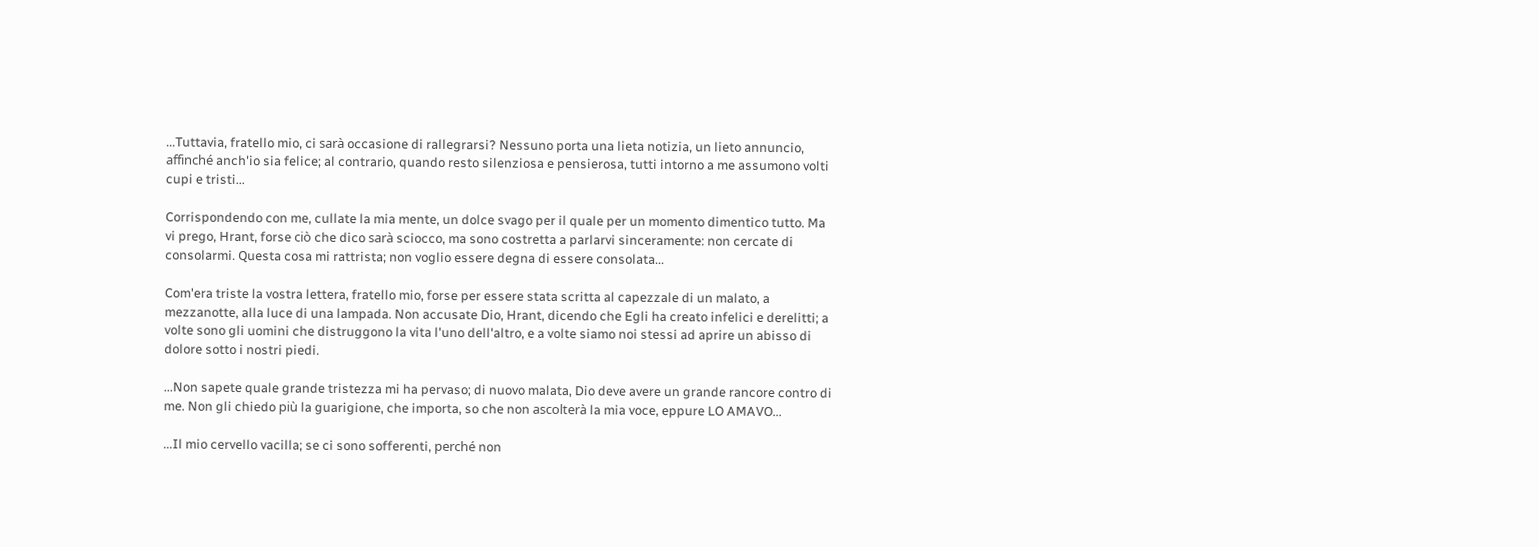...Tuttavia, fratello mio, ci sarà occasione di rallegrarsi? Nessuno porta una lieta notizia, un lieto annuncio, affinché anch'io sia felice; al contrario, quando resto silenziosa e pensierosa, tutti intorno a me assumono volti cupi e tristi...

Corrispondendo con me, cullate la mia mente, un dolce svago per il quale per un momento dimentico tutto. Ma vi prego, Hrant, forse ciò che dico sarà sciocco, ma sono costretta a parlarvi sinceramente: non cercate di consolarmi. Questa cosa mi rattrista; non voglio essere degna di essere consolata...

Com'era triste la vostra lettera, fratello mio, forse per essere stata scritta al capezzale di un malato, a mezzanotte, alla luce di una lampada. Non accusate Dio, Hrant, dicendo che Egli ha creato infelici e derelitti; a volte sono gli uomini che distruggono la vita l'uno dell'altro, e a volte siamo noi stessi ad aprire un abisso di dolore sotto i nostri piedi.

...Non sapete quale grande tristezza mi ha pervaso; di nuovo malata, Dio deve avere un grande rancore contro di me. Non gli chiedo più la guarigione, che importa, so che non ascolterà la mia voce, eppure LO AMAVO...

...Il mio cervello vacilla; se ci sono sofferenti, perché non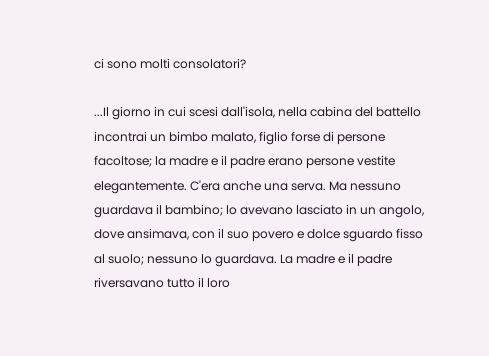ci sono molti consolatori?

...Il giorno in cui scesi dall'isola, nella cabina del battello incontrai un bimbo malato, figlio forse di persone facoltose; la madre e il padre erano persone vestite elegantemente. C'era anche una serva. Ma nessuno guardava il bambino; lo avevano lasciato in un angolo, dove ansimava, con il suo povero e dolce sguardo fisso al suolo; nessuno lo guardava. La madre e il padre riversavano tutto il loro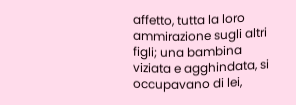affetto, tutta la loro ammirazione sugli altri figli; una bambina viziata e agghindata, si occupavano di lei,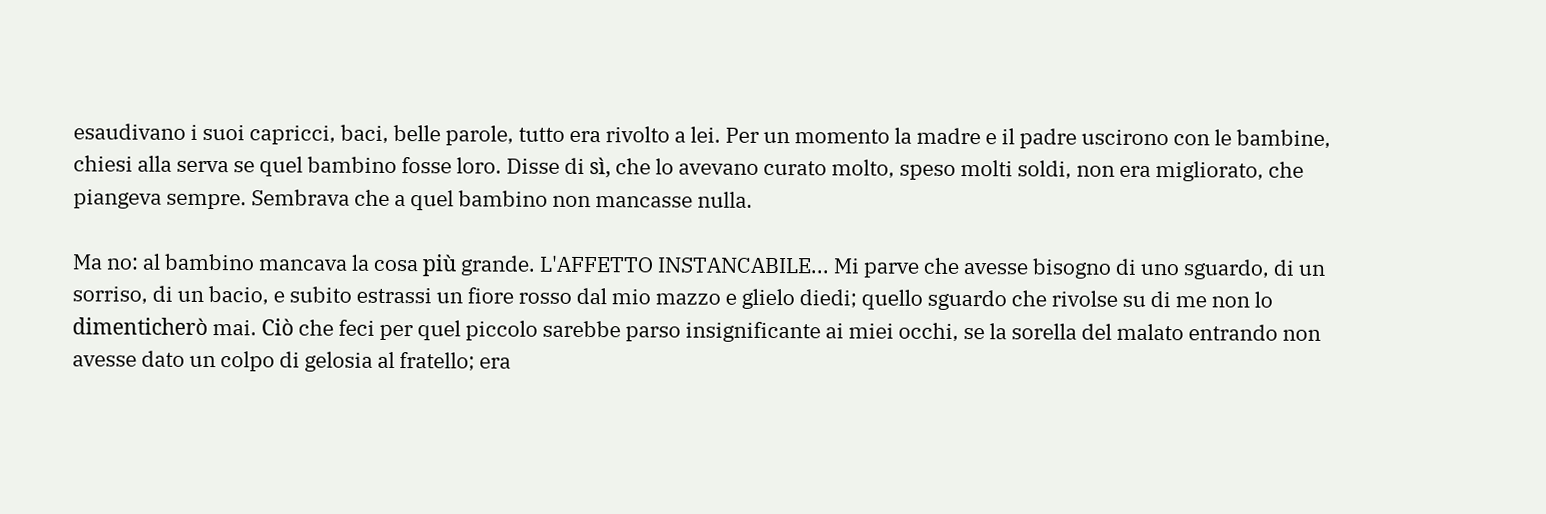esaudivano i suoi capricci, baci, belle parole, tutto era rivolto a lei. Per un momento la madre e il padre uscirono con le bambine, chiesi alla serva se quel bambino fosse loro. Disse di sì, che lo avevano curato molto, speso molti soldi, non era migliorato, che piangeva sempre. Sembrava che a quel bambino non mancasse nulla.

Ma no: al bambino mancava la cosa più grande. L'AFFETTO INSTANCABILE... Mi parve che avesse bisogno di uno sguardo, di un sorriso, di un bacio, e subito estrassi un fiore rosso dal mio mazzo e glielo diedi; quello sguardo che rivolse su di me non lo dimenticherò mai. Ciò che feci per quel piccolo sarebbe parso insignificante ai miei occhi, se la sorella del malato entrando non avesse dato un colpo di gelosia al fratello; era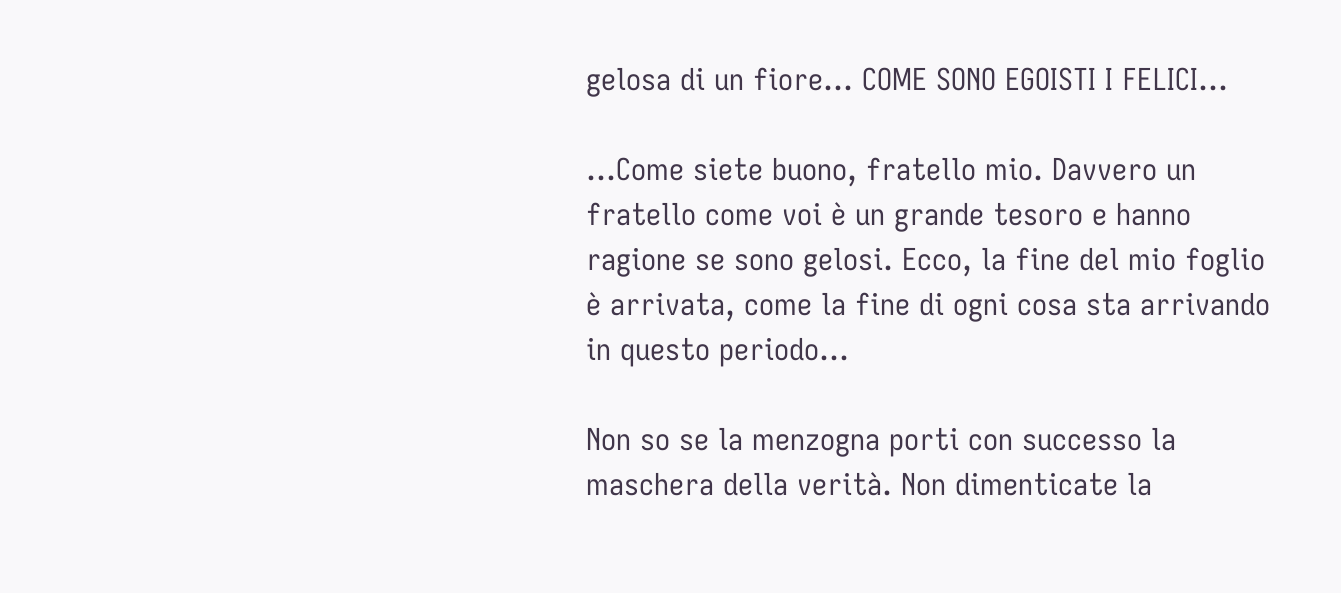gelosa di un fiore... COME SONO EGOISTI I FELICI...

...Come siete buono, fratello mio. Davvero un fratello come voi è un grande tesoro e hanno ragione se sono gelosi. Ecco, la fine del mio foglio è arrivata, come la fine di ogni cosa sta arrivando in questo periodo...

Non so se la menzogna porti con successo la maschera della verità. Non dimenticate la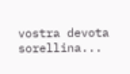vostra devota sorellina...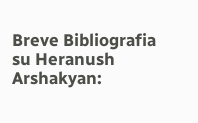Breve Bibliografia su Heranush Arshakyan: